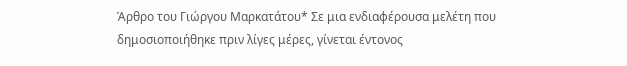Άρθρο του Γιώργου Μαρκατάτου* Σε μια ενδιαφέρουσα μελέτη που δημοσιοποιήθηκε πριν λίγες μέρες, γίνεται έντονος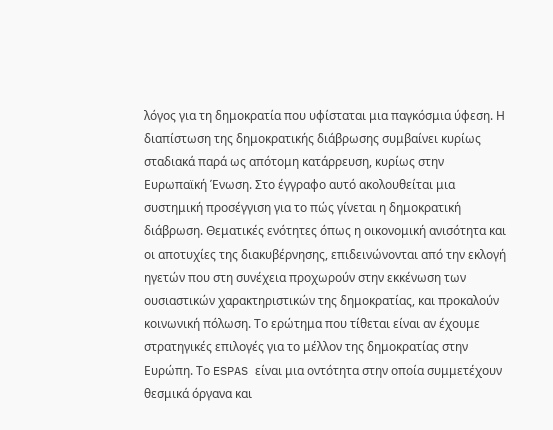λόγος για τη δημοκρατία που υφίσταται μια παγκόσμια ύφεση. Η διαπίστωση της δημοκρατικής διάβρωσης συμβαίνει κυρίως σταδιακά παρά ως απότομη κατάρρευση, κυρίως στην Ευρωπαϊκή Ένωση. Στο έγγραφο αυτό ακολουθείται μια συστημική προσέγγιση για το πώς γίνεται η δημοκρατική διάβρωση. Θεματικές ενότητες όπως η οικονομική ανισότητα και οι αποτυχίες της διακυβέρνησης, επιδεινώνονται από την εκλογή ηγετών που στη συνέχεια προχωρούν στην εκκένωση των ουσιαστικών χαρακτηριστικών της δημοκρατίας, και προκαλούν κοινωνική πόλωση. Το ερώτημα που τίθεται είναι αν έχουμε στρατηγικές επιλογές για το μέλλον της δημοκρατίας στην Ευρώπη. Το ESPAS είναι μια οντότητα στην οποία συμμετέχουν θεσμικά όργανα και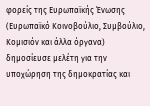φορείς της Ευρωπαϊκής Ένωσης (Ευρωπαϊκό Κοινοβούλιο, Συμβούλιο, Κομισιόν και άλλα όργανα) δημοσίευσε μελέτη για την υποχώρηση της δημοκρατίας και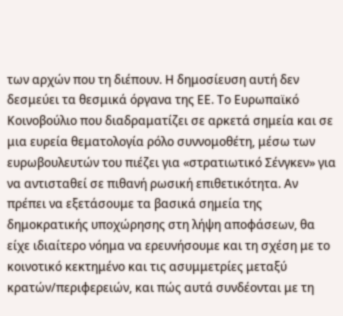των αρχών που τη διέπουν. Η δημοσίευση αυτή δεν δεσμεύει τα θεσμικά όργανα της ΕΕ. Το Ευρωπαϊκό Κοινοβούλιο που διαδραματίζει σε αρκετά σημεία και σε μια ευρεία θεματολογία ρόλο συννομοθέτη, μέσω των ευρωβουλευτών του πιέζει για «στρατιωτικό Σένγκεν» για να αντισταθεί σε πιθανή ρωσική επιθετικότητα. Αν πρέπει να εξετάσουμε τα βασικά σημεία της δημοκρατικής υποχώρησης στη λήψη αποφάσεων, θα είχε ιδιαίτερο νόημα να ερευνήσουμε και τη σχέση με το κοινοτικό κεκτημένο και τις ασυμμετρίες μεταξύ κρατών/περιφερειών, και πώς αυτά συνδέονται με τη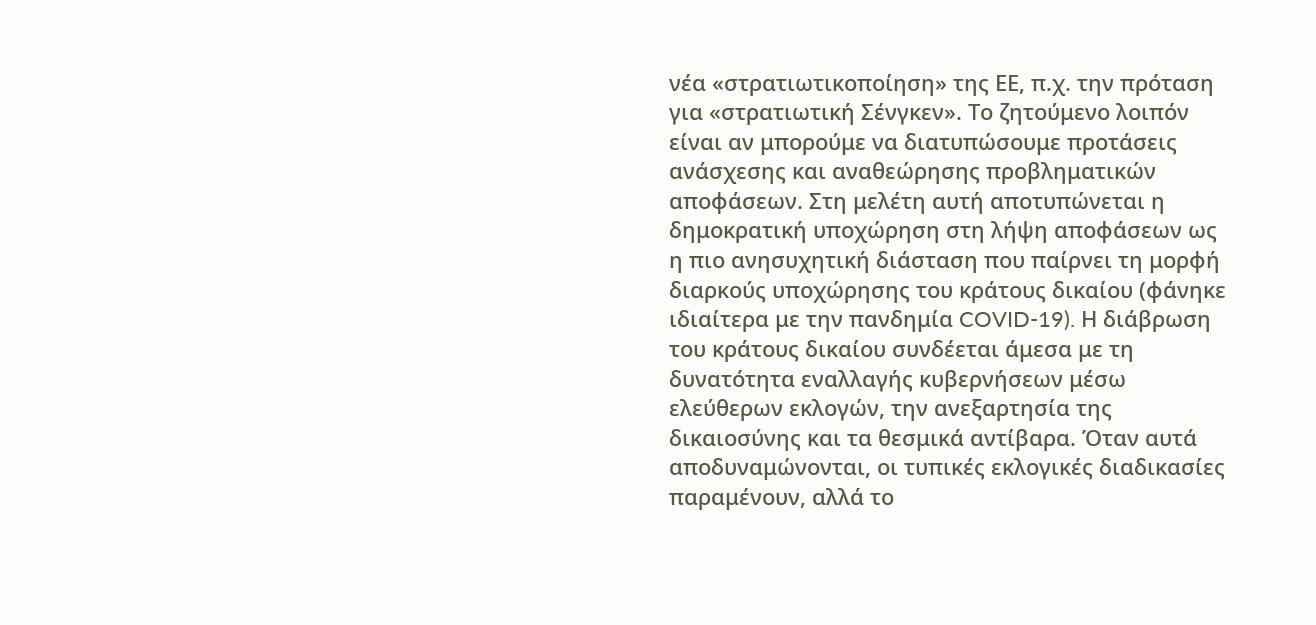νέα «στρατιωτικοποίηση» της ΕΕ, π.χ. την πρόταση για «στρατιωτική Σένγκεν». Το ζητούμενο λοιπόν είναι αν μπορούμε να διατυπώσουμε προτάσεις ανάσχεσης και αναθεώρησης προβληματικών αποφάσεων. Στη μελέτη αυτή αποτυπώνεται η δημοκρατική υποχώρηση στη λήψη αποφάσεων ως η πιο ανησυχητική διάσταση που παίρνει τη μορφή διαρκούς υποχώρησης του κράτους δικαίου (φάνηκε ιδιαίτερα με την πανδημία COVID-19). Η διάβρωση του κράτους δικαίου συνδέεται άμεσα με τη δυνατότητα εναλλαγής κυβερνήσεων μέσω ελεύθερων εκλογών, την ανεξαρτησία της δικαιοσύνης και τα θεσμικά αντίβαρα. Όταν αυτά αποδυναμώνονται, οι τυπικές εκλογικές διαδικασίες παραμένουν, αλλά το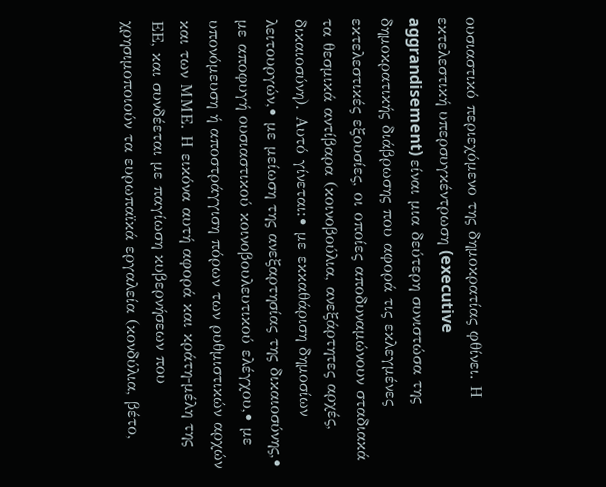ουσιαστικό περιεχόμενο της δημοκρατίας φθίνει. Η εκτελεστική υπερσυγκέντρωση (executive aggrandisement) είναι μια δεύτερη συνιστώσα της δημοκρατικής διάβρωσης που αφορά τις εκλεγμένες εκτελεστικές εξουσίες, οι οποίες αποδυναμώνουν σταδιακά τα θεσμικά αντίβαρα (κοινοβούλια, ανεξάρτητες αρχές, δικαιοσύνη). Αυτό γίνεται:• με εκκαθάριση δημοσίων λειτουργών,• με μείωση της ανεξαρτησίας της δικαιοσύνης,• με αποφυγή ουσιαστικού κοινοβουλευτικού ελέγχου,• με υπονόμευση ή αποστράγγιση πόρων των ρυθμιστικών αρχών και των ΜΜΕ. Η εικόνα αυτή αφορά και κράτη-μέλη της ΕΕ, και συνδέεται με παγίωση κυβερνήσεων που χρησιμοποιούν τα ευρωπαϊκά εργαλεία (κονδύλια, βέτο,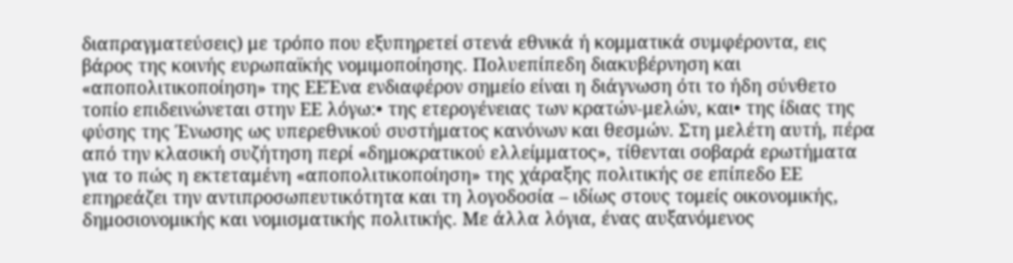διαπραγματεύσεις) με τρόπο που εξυπηρετεί στενά εθνικά ή κομματικά συμφέροντα, εις βάρος της κοινής ευρωπαϊκής νομιμοποίησης. Πολυεπίπεδη διακυβέρνηση και «αποπολιτικοποίηση» της ΕΕΈνα ενδιαφέρον σημείο είναι η διάγνωση ότι το ήδη σύνθετο τοπίο επιδεινώνεται στην ΕΕ λόγω:• της ετερογένειας των κρατών-μελών, και• της ίδιας της φύσης της Ένωσης ως υπερεθνικού συστήματος κανόνων και θεσμών. Στη μελέτη αυτή, πέρα από την κλασική συζήτηση περί «δημοκρατικού ελλείμματος», τίθενται σοβαρά ερωτήματα για το πώς η εκτεταμένη «αποπολιτικοποίηση» της χάραξης πολιτικής σε επίπεδο ΕΕ επηρεάζει την αντιπροσωπευτικότητα και τη λογοδοσία – ιδίως στους τομείς οικονομικής, δημοσιονομικής και νομισματικής πολιτικής. Με άλλα λόγια, ένας αυξανόμενος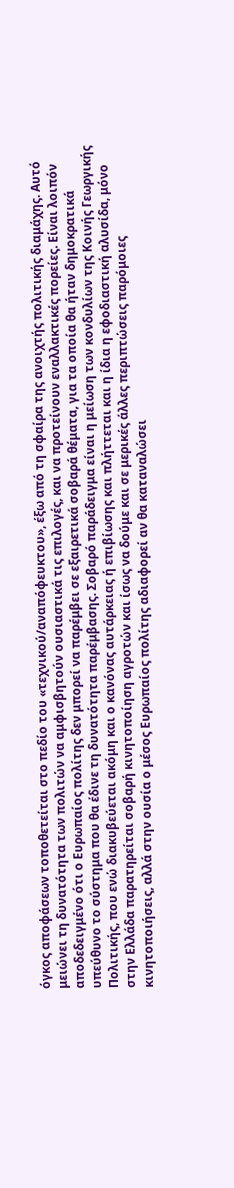όγκος αποφάσεων τοποθετείται στο πεδίο του «τεχνικού/αναπόφευκτου», έξω από τη σφαίρα της ανοιχτής πολιτικής διαμάχης. Αυτό μειώνει τη δυνατότητα των πολιτών να αμφισβητούν ουσιαστικά τις επιλογές, και να προτείνουν εναλλακτικές πορείες. Είναι λοιπόν αποδεδειγμένο ότι ο Ευρωπαίος πολίτης δεν μπορεί να παρέμβει σε εξαιρετικά σοβαρά θέματα, για τα οποία θα ήταν δημοκρατικά υπεύθυνο το σύστημα που θα έδινε τη δυνατότητα παρέμβασης. Σοβαρό παράδειγμα είναι η μείωση των κονδυλίων της Κοινής Γεωργικής Πολιτικής, που ενώ διακυβεύεται ακόμη και ο κανόνας αυτάρκειας ή επιβίωσης και πλήττεται και η ίδια η εφοδιαστική αλυσίδα, μόνο στην Ελλάδα παρατηρείται σοβαρή κινητοποίηση αγροτών και ίσως να δούμε και σε μερικές άλλες περιπτώσεις παρόμοιες κινητοποιήσεις, αλλά στην ουσία ο μέσος Ευρωπαίος πολίτης αδιαφορεί αν θα καταναλώσει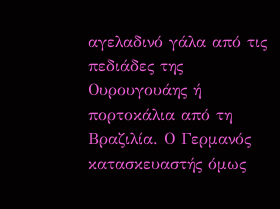αγελαδινό γάλα από τις πεδιάδες της Ουρουγουάης ή πορτοκάλια από τη Βραζιλία. Ο Γερμανός κατασκευαστής όμως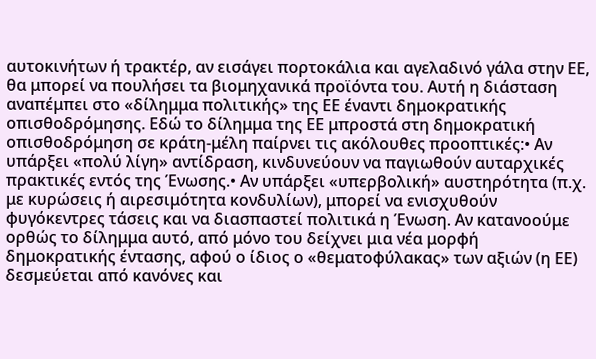αυτοκινήτων ή τρακτέρ, αν εισάγει πορτοκάλια και αγελαδινό γάλα στην ΕΕ, θα μπορεί να πουλήσει τα βιομηχανικά προϊόντα του. Αυτή η διάσταση αναπέμπει στο «δίλημμα πολιτικής» της ΕΕ έναντι δημοκρατικής οπισθοδρόμησης. Εδώ το δίλημμα της ΕΕ μπροστά στη δημοκρατική οπισθοδρόμηση σε κράτη-μέλη παίρνει τις ακόλουθες προοπτικές:• Αν υπάρξει «πολύ λίγη» αντίδραση, κινδυνεύουν να παγιωθούν αυταρχικές πρακτικές εντός της Ένωσης.• Αν υπάρξει «υπερβολική» αυστηρότητα (π.χ. με κυρώσεις ή αιρεσιμότητα κονδυλίων), μπορεί να ενισχυθούν φυγόκεντρες τάσεις και να διασπαστεί πολιτικά η Ένωση. Αν κατανοούμε ορθώς το δίλημμα αυτό, από μόνο του δείχνει μια νέα μορφή δημοκρατικής έντασης, αφού ο ίδιος ο «θεματοφύλακας» των αξιών (η ΕΕ) δεσμεύεται από κανόνες και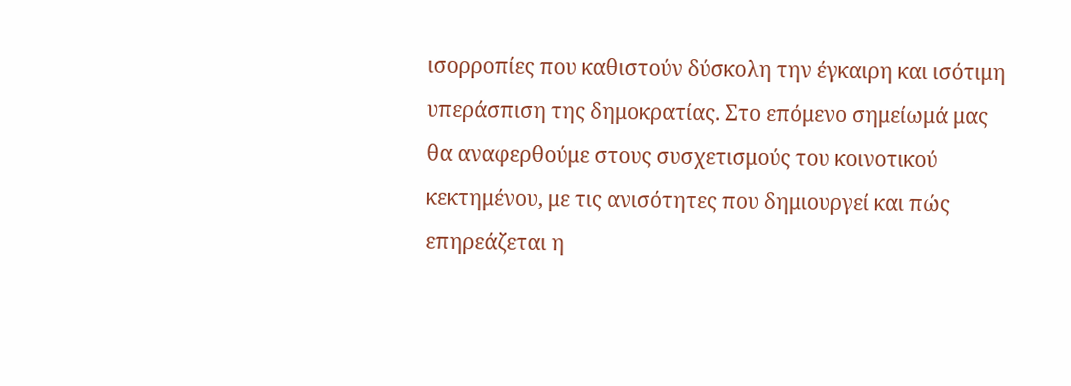ισορροπίες που καθιστούν δύσκολη την έγκαιρη και ισότιμη υπεράσπιση της δημοκρατίας. Στο επόμενο σημείωμά μας θα αναφερθούμε στους συσχετισμούς του κοινοτικού κεκτημένου, με τις ανισότητες που δημιουργεί και πώς επηρεάζεται η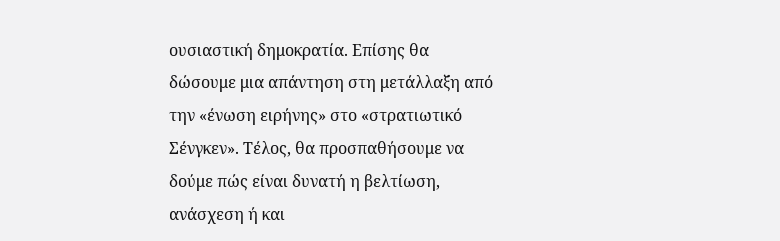ουσιαστική δημοκρατία. Επίσης θα δώσουμε μια απάντηση στη μετάλλαξη από την «ένωση ειρήνης» στο «στρατιωτικό Σένγκεν». Τέλος, θα προσπαθήσουμε να δούμε πώς είναι δυνατή η βελτίωση, ανάσχεση ή και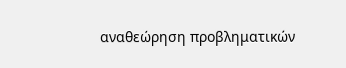αναθεώρηση προβληματικών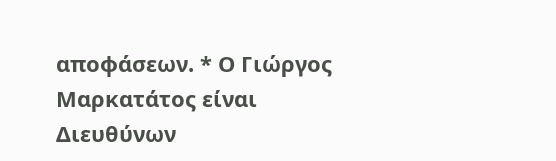αποφάσεων. * Ο Γιώργος Μαρκατάτος είναι Διευθύνων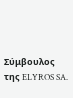Σύμβουλος της ELYROS SA.